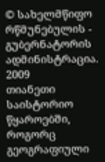© სახელმწიფო რწმუნებულის - გუბერნატორის ადმინისტრაცია. 2009
თიანეთი საისტორიო წყაროებში, როგორც გეოგრაფიული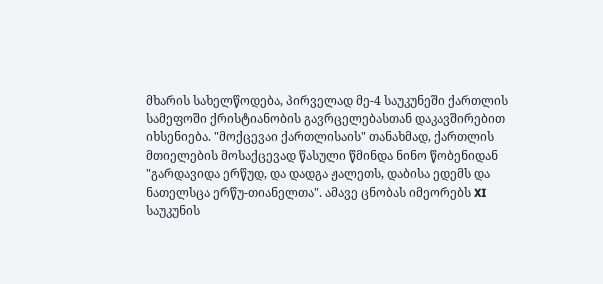მხარის სახელწოდება, პირველად მე-4 საუკუნეში ქართლის სამეფოში ქრისტიანობის გავრცელებასთან დაკავშირებით იხსენიება. "მოქცევაი ქართლისაის" თანახმად, ქართლის მთიელების მოსაქცევად წასული წმინდა ნინო წობენიდან "გარდავიდა ერწუდ, და დადგა ჟალეთს, დაბისა ედემს და ნათელსცა ერწუ-თიანელთა". ამავე ცნობას იმეორებს XI საუკუნის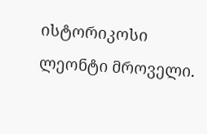ისტორიკოსი ლეონტი მროველი.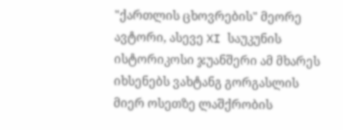"ქართლის ცხოვრების" მეორე ავტორი, ასევე XI საუკუნის ისტორიკოსი ჯუანშერი ამ მხარეს იხსენებს ვახტანგ გორგასლის მიერ ოსეთზე ლაშქრობის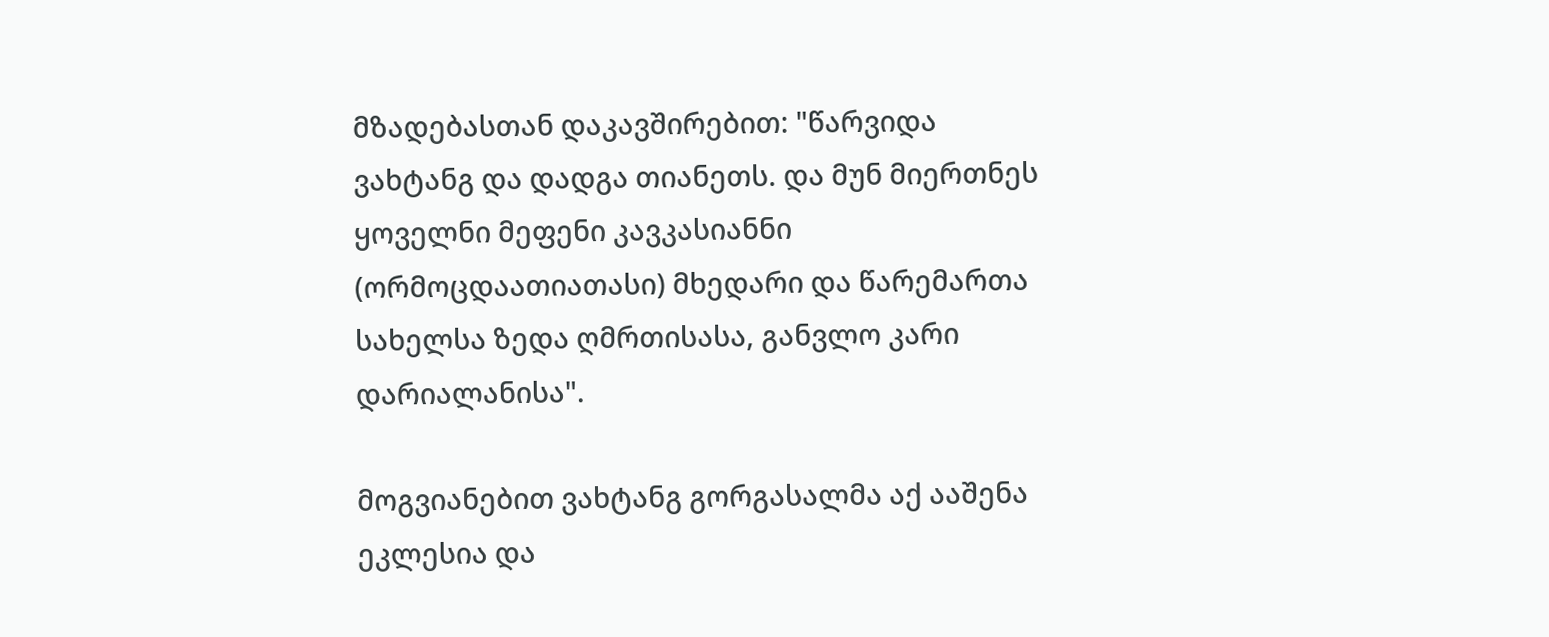მზადებასთან დაკავშირებით: "წარვიდა ვახტანგ და დადგა თიანეთს. და მუნ მიერთნეს ყოველნი მეფენი კავკასიანნი (ორმოცდაათიათასი) მხედარი და წარემართა სახელსა ზედა ღმრთისასა, განვლო კარი დარიალანისა".

მოგვიანებით ვახტანგ გორგასალმა აქ ააშენა ეკლესია და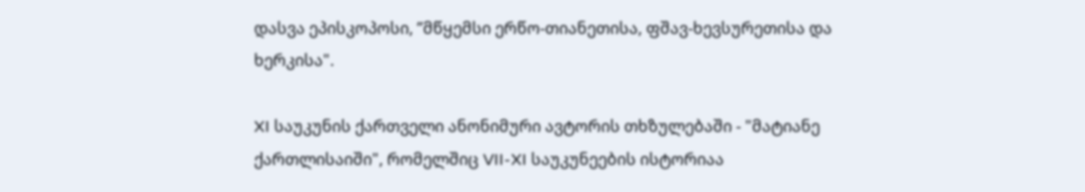დასვა ეპისკოპოსი, ”მწყემსი ერწო-თიანეთისა, ფშავ-ხევსურეთისა და ხერკისა".

XI საუკუნის ქართველი ანონიმური ავტორის თხზულებაში - "მატიანე ქართლისაიში", რომელშიც VII-XI საუკუნეების ისტორიაა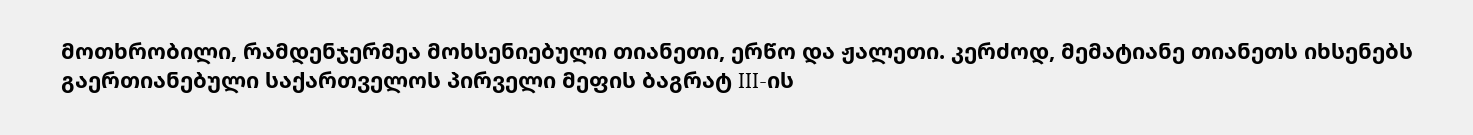მოთხრობილი, რამდენჯერმეა მოხსენიებული თიანეთი, ერწო და ჟალეთი. კერძოდ, მემატიანე თიანეთს იხსენებს გაერთიანებული საქართველოს პირველი მეფის ბაგრატ III-ის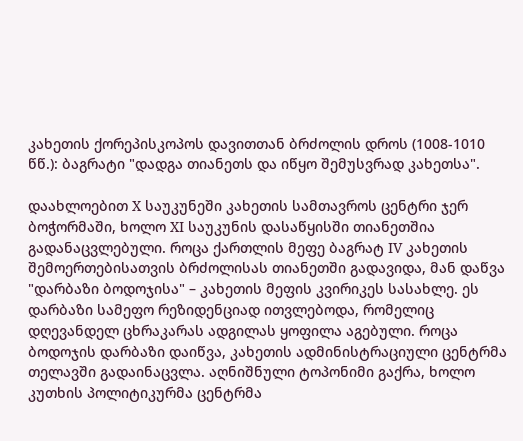კახეთის ქორეპისკოპოს დავითთან ბრძოლის დროს (1008-1010 წწ.): ბაგრატი "დადგა თიანეთს და იწყო შემუსვრად კახეთსა".

დაახლოებით X საუკუნეში კახეთის სამთავროს ცენტრი ჯერ ბოჭორმაში, ხოლო XI საუკუნის დასაწყისში თიანეთშია გადანაცვლებული. როცა ქართლის მეფე ბაგრატ IV კახეთის შემოერთებისათვის ბრძოლისას თიანეთში გადავიდა, მან დაწვა "დარბაზი ბოდოჯისა" – კახეთის მეფის კვირიკეს სასახლე. ეს დარბაზი სამეფო რეზიდენციად ითვლებოდა, რომელიც დღევანდელ ცხრაკარას ადგილას ყოფილა აგებული. როცა ბოდოჯის დარბაზი დაიწვა, კახეთის ადმინისტრაციული ცენტრმა თელავში გადაინაცვლა. აღნიშნული ტოპონიმი გაქრა, ხოლო კუთხის პოლიტიკურმა ცენტრმა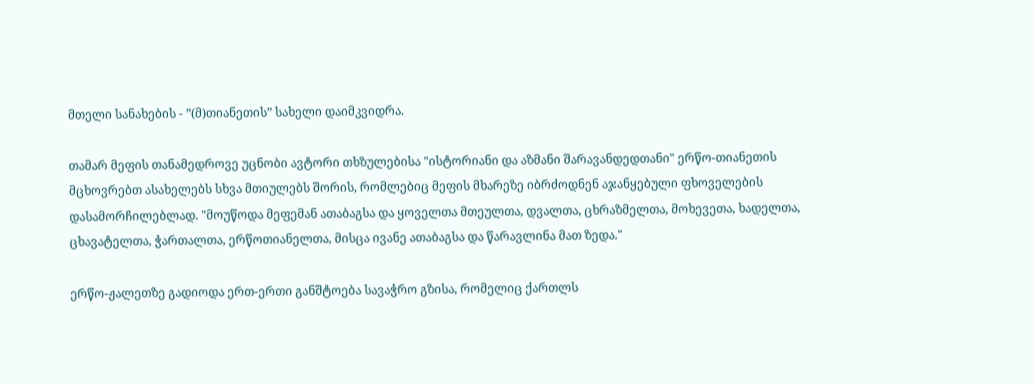მთელი სანახების - ”(მ)თიანეთის” სახელი დაიმკვიდრა.

თამარ მეფის თანამედროვე უცნობი ავტორი თხზულებისა "ისტორიანი და აზმანი შარავანდედთანი" ერწო-თიანეთის მცხოვრებთ ასახელებს სხვა მთიულებს შორის, რომლებიც მეფის მხარეზე იბრძოდნენ აჯანყებული ფხოველების დასამორჩილებლად. "მოუწოდა მეფემან ათაბაგსა და ყოველთა მთეულთა, დვალთა, ცხრაზმელთა, მოხევეთა, ხადელთა, ცხავატელთა, ჭართალთა, ერწოთიანელთა, მისცა ივანე ათაბაგსა და წარავლინა მათ ზედა."

ერწო-ჟალეთზე გადიოდა ერთ-ერთი განშტოება სავაჭრო გზისა, რომელიც ქართლს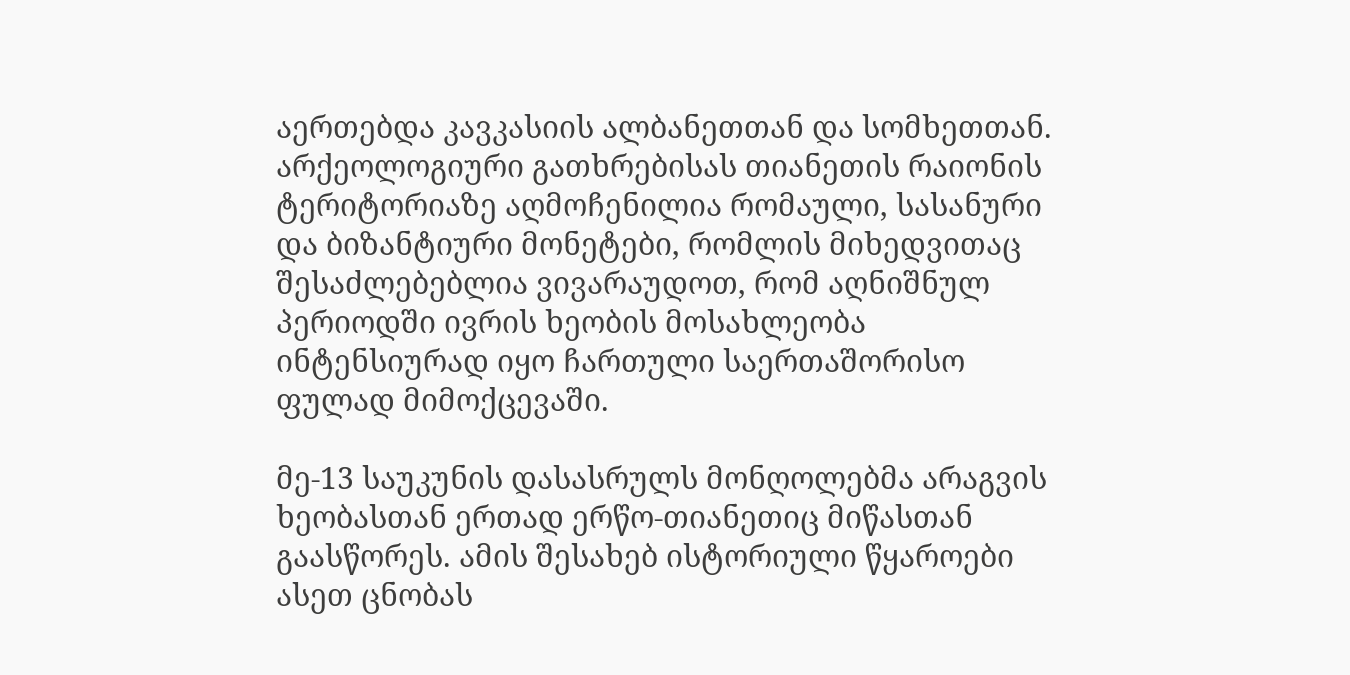აერთებდა კავკასიის ალბანეთთან და სომხეთთან. არქეოლოგიური გათხრებისას თიანეთის რაიონის ტერიტორიაზე აღმოჩენილია რომაული, სასანური და ბიზანტიური მონეტები, რომლის მიხედვითაც შესაძლებებლია ვივარაუდოთ, რომ აღნიშნულ პერიოდში ივრის ხეობის მოსახლეობა ინტენსიურად იყო ჩართული საერთაშორისო ფულად მიმოქცევაში.

მე-13 საუკუნის დასასრულს მონღოლებმა არაგვის ხეობასთან ერთად ერწო-თიანეთიც მიწასთან გაასწორეს. ამის შესახებ ისტორიული წყაროები ასეთ ცნობას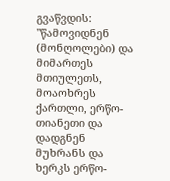გვაწვდის: "წამოვიდნენ (მონღოლები) და მიმართეს მთიულეთს, მოაოხრეს ქართლი, ერწო-თიანეთი და დადგნენ მუხრანს და ხერკს ერწო-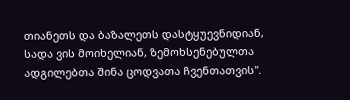თიანეთს და ბაზალეთს დასტყუევნიდიან, სადა ვის მოიხელიან, ზემოხსენებულთა ადგილებთა შინა ცოდვათა ჩვენთათვის".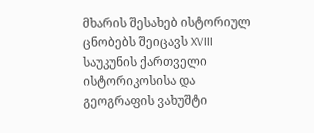მხარის შესახებ ისტორიულ ცნობებს შეიცავს XVIII საუკუნის ქართველი ისტორიკოსისა და გეოგრაფის ვახუშტი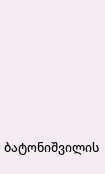ბატონიშვილის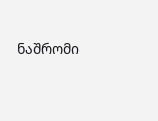ნაშრომი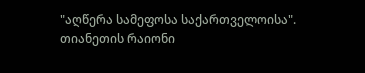"აღწერა სამეფოსა საქართველოისა".
თიანეთის რაიონი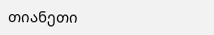თიანეთი